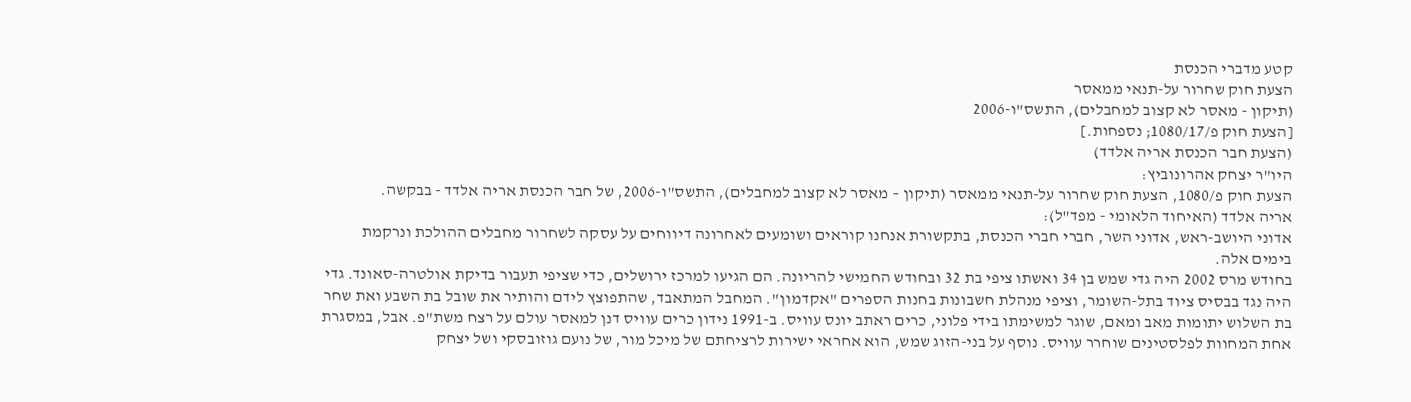קטע מדברי הכנסת
הצעת חוק שחרור על-תנאי ממאסר
(תיקון - מאסר לא קצוב למחבלים), התשס"ו-2006
[הצעת חוק פ/1080/17; נספחות.]
(הצעת חבר הכנסת אריה אלדד)
היו"ר יצחק אהרונוביץ:
הצעת חוק פ/1080, הצעת חוק שחרור על-תנאי ממאסר (תיקון – מאסר לא קצוב למחבלים), התשס"ו-2006, של חבר הכנסת אריה אלדד - בבקשה.
אריה אלדד (האיחוד הלאומי - מפד"ל):
אדוני היושב-ראש, אדוני השר, חברי חברי הכנסת, בתקשורת אנחנו קוראים ושומעים לאחרונה דיווחים על עסקה לשחרור מחבלים ההולכת ונרקמת בימים אלה.
בחודש מרס 2002 היה גדי שמש בן 34 ואשתו ציפי בת 32 ובחודש החמישי להריונה. הם הגיעו למרכז ירושלים, כדי שציפי תעבור בדיקת אולטרה-סאונד. גדי היה נגד בבסיס ציוד בתל-השומר, וציפי מנהלת חשבונות בחנות הספרים "אקדמון". המחבל המתאבד, שהתפוצץ לידם והותיר את שובל בת השבע ואת שחר בת השלוש יתומות מאב ומאם, שוגר למשימתו בידי פלוני, כרים ראתב יונס עוויס. ב-1991 נידון כרים עוויס דנן למאסר עולם על רצח משת"פ. אבל, במסגרת אחת המחוות לפלסטינים שוחרר עוויס. נוסף על בני-הזוג שמש, הוא אחראי ישירות לרציחתם של מיכל מור, של נועם גוזובסקי ושל יצחק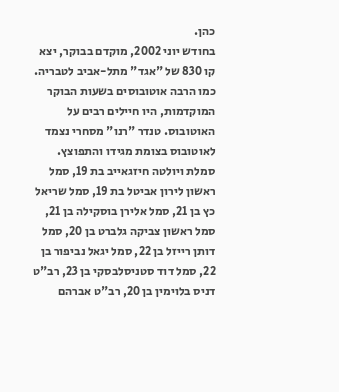כהן.
בחודש יוני 2002, מוקדם בבוקר, יצא קו 830 של "אגד" מתל-אביב לטבריה. כמו הרבה אוטובוסים בשעות הבוקר המוקדמות, היו חיילים רבים על האוטובוס. טנדר "רנו" מסחרי נצמד לאוטובוס בצומת מגידו והתפוצץ. סמלת ויולטה חיזגאייב בת 19, סמל ראשון לירון אביטל בת 19, סמל שריאל כץ בן 21, סמל אלירן בוסקילה בן 21, סמל ראשון צביקה גלברט בן 20, סמל דותן רייזל בן 22, סמל יגאל נביפור בן 22, סמל דוד סטניסלבסקי בן 23, רב"ט דניס בלוימין בן 20, רב"ט אברהם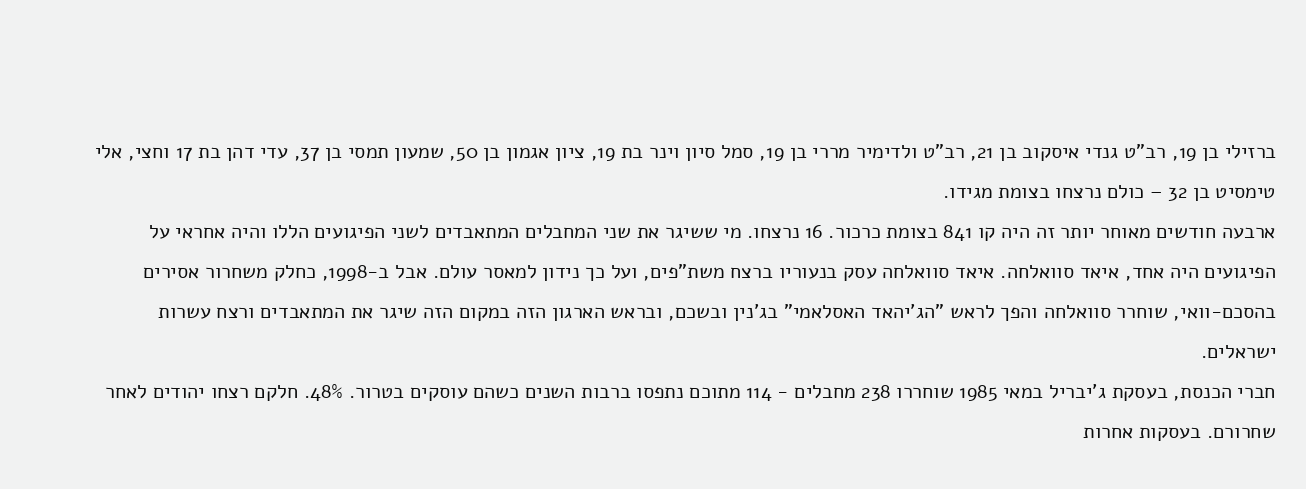ברזילי בן 19, רב"ט גנדי איסקוב בן 21, רב"ט ולדימיר מררי בן 19, סמל סיון וינר בת 19, ציון אגמון בן 50, שמעון תמסי בן 37, עדי דהן בת 17 וחצי, אלי טימסיט בן 32 – כולם נרצחו בצומת מגידו.
ארבעה חודשים מאוחר יותר זה היה קו 841 בצומת כרכור. 16 נרצחו. מי ששיגר את שני המחבלים המתאבדים לשני הפיגועים הללו והיה אחראי על הפיגועים היה אחד, איאד סוואלחה. איאד סוואלחה עסק בנעוריו ברצח משת"פים, ועל כך נידון למאסר עולם. אבל ב-1998, כחלק משחרור אסירים בהסכם-וואי, שוחרר סוואלחה והפך לראש "הג'יהאד האסלאמי" בג'נין ובשכם, ובראש הארגון הזה במקום הזה שיגר את המתאבדים ורצח עשרות ישראלים.
חברי הכנסת, בעסקת ג'יבריל במאי 1985 שוחררו 238 מחבלים - 114 מתוכם נתפסו ברבות השנים כשהם עוסקים בטרור. 48%. חלקם רצחו יהודים לאחר שחרורם. בעסקות אחרות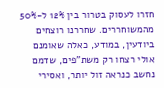חזרו לעסוק בטרור בין 12% ל-50% מהמשוחררים. שחררנו רוצחים ביודעין, במודע, כאלה שאומנם אולי רצחו רק משת"פים, שדמם נחשב כנראה זול יותר, ואסירי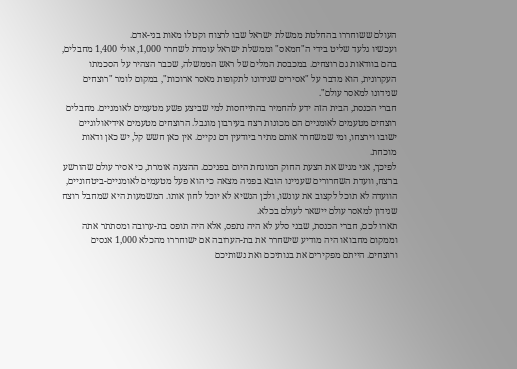העולם ששוחררו בהחלטת ממשלת ישראל שבו לרצוח וקטלו מאות בני-אדם.
ועכשיו גלעד שליט בידי ה"חמאס" וממשלת ישראל עומדת לשחרר 1,000, אולי 1,400 מחבלים, בהם בוודאות גם רוצחים. במכבסת המלים של ראש הממשלה, שכבר הצהיר על הסכמתו העקרונית, הוא מדבר על "אסירים שנידונו לתקופות מאסר ארוכות", במקום לומר "רוצחים שנידונו למאסר עולם".
חברי הכנסת, הבית הזה ידע להחמיר בהתייחסות למי שביצע פשע מטעמים לאומניים. מחבלים רוצחים מטעמים לאומניים הם מכונות רצח בעירבון מוגבל. הרוצחים מטעמים אידיאולוגיים ישובו וירצחו, ומי שמשחרר אותם מתיר ביודעין דם נקיים. אין כאן חשש קל, יש כאן ודאות מוכחת.
לפיכך, אני מגיש את הצעת החוק המונחת היום בפניכם. ההצעה אומרת, כי אסיר עולם שהורשע ברצח, וועדת השחרורים שעניינו הובא בפניה מצאה כי הוא פעל מטעמים לאומניים-ביטחוניים, הוועדה לא תוכל לקצוב את עונשו, ולכן הנשיא לא יוכל לחון אותו. המשמעות היא שמחבל רוצח שנידון למאסר עולם יישאר לעולם בכלא.
תארו לכם, חברי הכנסת, שבני סלע לא היה נתפס, אלא היה תופס בת-ערובה ומסתתר אתה וממקום מחבואו היה מודיע שישחרר את בת-הערובה אם ישוחררו מהכלא 1,000 אנסים ורוצחים. הייתם מפקירים את בנותיכם ואת נשותיכם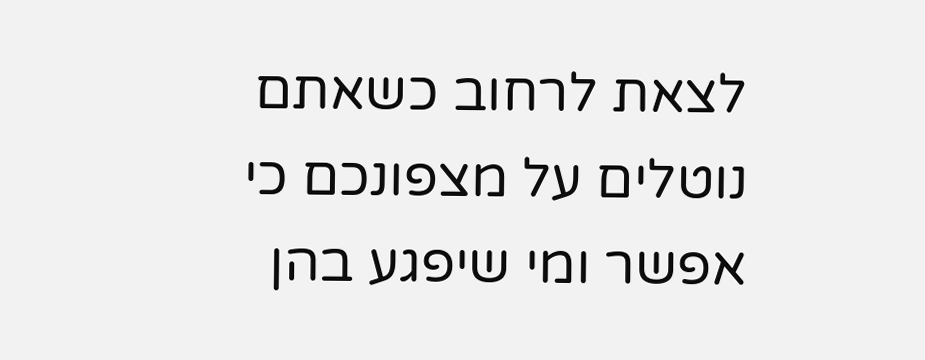לצאת לרחוב כשאתם נוטלים על מצפונכם כי אפשר ומי שיפגע בהן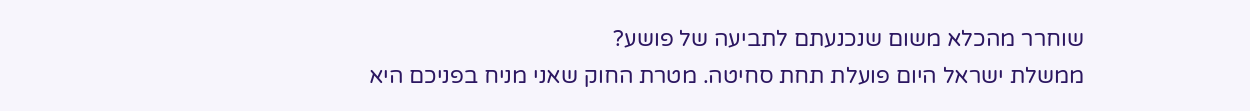שוחרר מהכלא משום שנכנעתם לתביעה של פושע?
ממשלת ישראל היום פועלת תחת סחיטה. מטרת החוק שאני מניח בפניכם היא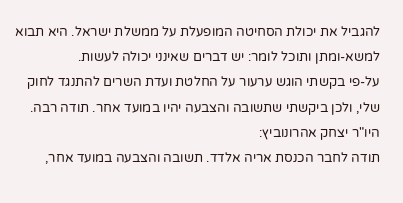להגביל את יכולת הסחיטה המופעלת על ממשלת ישראל. היא תבוא למשא-ומתן ותוכל לומר: יש דברים שאינני יכולה לעשות.
על-פי בקשתי הוגש ערעור על החלטת ועדת השרים להתנגד לחוק שלי, ולכן ביקשתי שתשובה והצבעה יהיו במועד אחר. תודה רבה.
היו"ר יצחק אהרונוביץ:
תודה לחבר הכנסת אריה אלדד. תשובה והצבעה במועד אחר,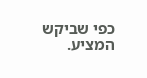כפי שביקש המציע.